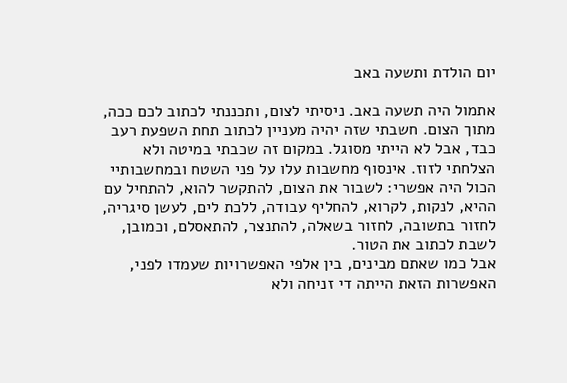יום הולדת ותשעה באב

אתמול היה תשעה באב. ניסיתי לצום, ותכננתי לכתוב לכם ככה, מתוך הצום. חשבתי שזה יהיה מעניין לכתוב תחת השפעת רעב כבד, אבל לא הייתי מסוגל. במקום זה שכבתי במיטה ולא הצלחתי לזוז. אינסוף מחשבות עלו על פני השטח ובמחשבותיי הכול היה אפשרי: לשבור את הצום, להתקשר להוא, להתחיל עם ההיא, לנקות, לקרוא, להחליף עבודה, ללכת לים, לעשן סיגריה, לחזור בתשובה, לחזור בשאלה, להתנצר, להתאסלם, וכמובן, לשבת לכתוב את הטור.
אבל כמו שאתם מבינים, בין אלפי האפשרויות שעמדו לפני, האפשרות הזאת הייתה די זניחה ולא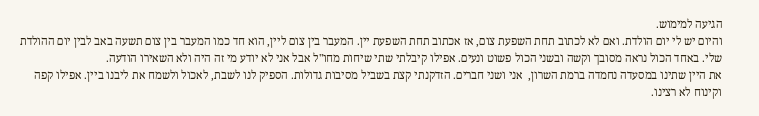הגיעה למימוש.
והיום יש לי יום הולדת. ואם לא לכתוב תחת השפעת צום, אז אכתוב תחת השפעת יין. המעבר בין צום ליין, הוא חד כמו המעבר בין צום תשעה באב לבין יום ההולדת שלי. באחד הכול נראה מסובך וקשה ובשני הכול פשוט ונעים. אפילו קיבלתי שתי שיחות מחו"ל אבל אני לא יודע מי זה היה ולא השאירו הודעה.
את היין שתינו במסעדה נחמדה ברמת השרון,  אני ושני חברים. הזדקנתי קצת בשביל מסיבות גדולות. הספיק לנו לשבת, לאכול ולשמח את ליבנו ביין. אפילו קפה וקינוח לא רצינו.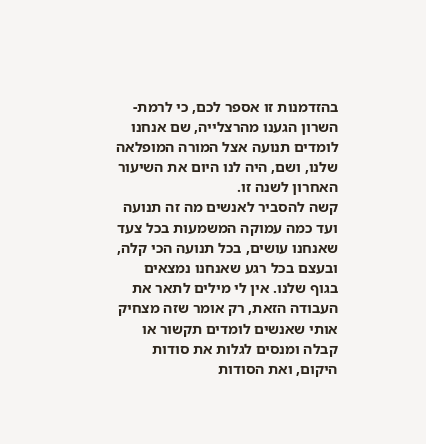בהזדמנות זו אספר לכם, כי לרמת-השרון הגענו מהרצלייה, שם אנחנו לומדים תנועה אצל המורה המופלאה שלנו, ושם, היה לנו היום את השיעור האחרון לשנה זו.
קשה להסביר לאנשים מה זה תנועה ועד כמה עמוקה המשמעות בכל צעד שאנחנו עושים, בכל תנועה הכי קלה, ובעצם בכל רגע שאנחנו נמצאים בגוף שלנו. אין לי מילים לתאר את  העבודה הזאת, רק אומר שזה מצחיק אותי שאנשים לומדים תקשור או קבלה ומנסים לגלות את סודות היקום, ואת הסודות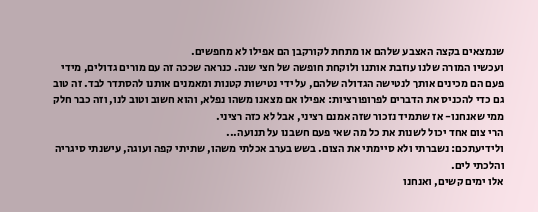שנמצאים בקצה האצבע שלהם או מתחת לקורקבן הם אפילו לא מחפשים.
ועכשיו המורה שלנו עוזבת אותנו ולוקחת חופשה של חצי שנה. כנראה שככה זה עם מורים גדולים, מידי פעם הם מכינים אותך לנטישה הגדולה שלהם, על ידי נטישות קטנות ומאמנים אותנו להסתדר לבד. זה טוב גם כדי להכניס את הדברים לפרופורציות: אפילו אם מצאנו משהו נפלא, והוא חשוב וטוב לנו, וזה כבר חלק ממי שאנחנו- אז שתמיד נזכור שזה אמנם רציני, אבל לא כזה רציני.
הרי צום אחד יכול לשנות את כל מה שאי פעם חשבנו על תנועה...
ולידיעתכם: נשברתי ולא סיימתי את הצום. בשש בערב אכלתי משהו, שתיתי קפה ועוגה, עישנתי סיגריה והלכתי לים.
אלו ימים קשים, ואנחנו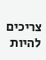צריכים להיות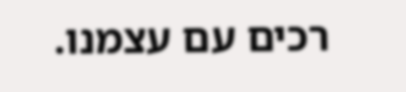רכים עם עצמנו.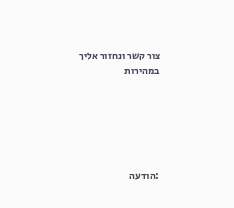צור קשר ונחזור אליך במהירות






:הודעה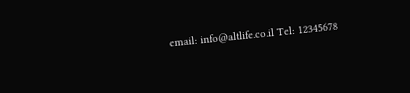email: info@altlife.co.il Tel: 12345678